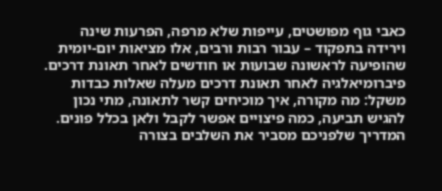כאבי גוף מפושטים, עייפות שלא מרפה, הפרעות שינה וירידה בתפקוד – עבור רבות ורבים, אלו מציאות יום-יומית שהופיעה לראשונה שבועות או חודשים לאחר תאונת דרכים. פיברומיאלגיה לאחר תאונת דרכים מעלה שאלות כבדות משקל: מה מקורה, איך מוכיחים קשר לתאונה, מתי נכון להגיש תביעה, כמה פיצויים אפשר לקבל ולאן בכלל פונים. המדריך שלפניכם מסביר את השלבים בצורה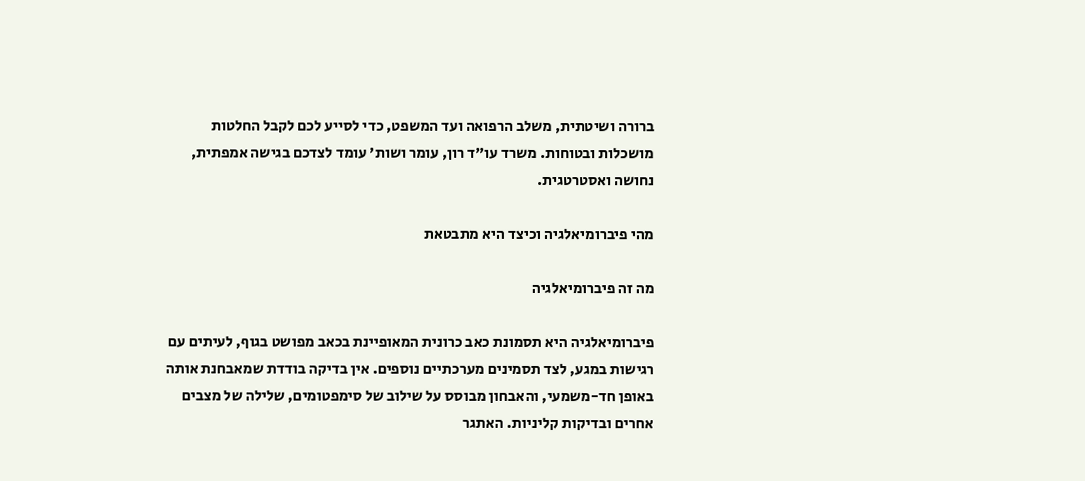ברורה ושיטתית, משלב הרפואה ועד המשפט, כדי לסייע לכם לקבל החלטות מושכלות ובטוחות. משרד עו"ד רון, עומר ושות' עומד לצדכם בגישה אמפתית, נחושה ואסטרטגית.

מהי פיברומיאלגיה וכיצד היא מתבטאת

מה זה פיברומיאלגיה

פיברומיאלגיה היא תסמונת כאב כרונית המאופיינת בכאב מפושט בגוף, לעיתים עם רגישות במגע, לצד תסמינים מערכתיים נוספים. אין בדיקה בודדת שמאבחנת אותה באופן חד-משמעי, והאבחון מבוסס על שילוב של סימפטומים, שלילה של מצבים אחרים ובדיקות קליניות. האתגר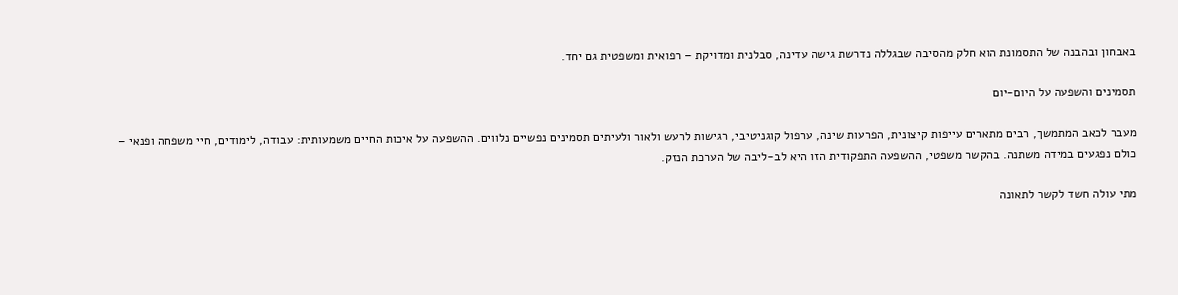באבחון ובהבנה של התסמונת הוא חלק מהסיבה שבגללה נדרשת גישה עדינה, סבלנית ומדויקת – רפואית ומשפטית גם יחד.

תסמינים והשפעה על היום-יום

מעבר לכאב המתמשך, רבים מתארים עייפות קיצונית, הפרעות שינה, ערפול קוגניטיבי, רגישות לרעש ולאור ולעיתים תסמינים נפשיים נלווים. ההשפעה על איכות החיים משמעותית: עבודה, לימודים, חיי משפחה ופנאי – כולם נפגעים במידה משתנה. בהקשר משפטי, ההשפעה התפקודית הזו היא לב-ליבה של הערכת הנזק.

מתי עולה חשד לקשר לתאונה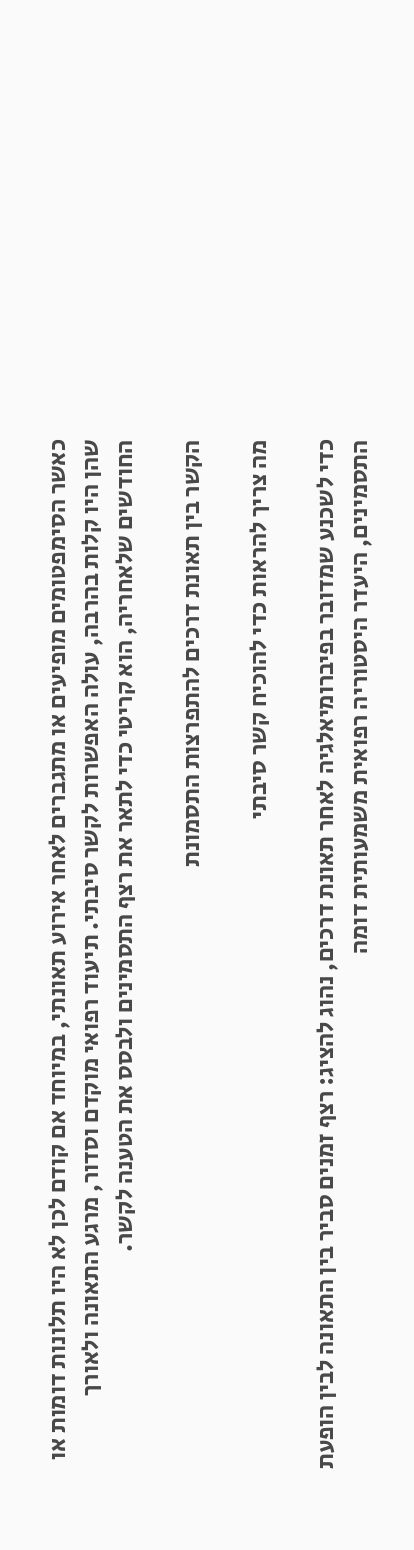כאשר הסימפטומים מופיעים או מתגברים לאחר אירוע תאונתי, במיוחד אם קודם לכן לא היו תלונות דומות או שהן היו קלות בהרבה, עולה האפשרות לקשר סיבתי. תיעוד רפואי מוקדם וסדור, מרגע התאונה ולאורך החודשים שלאחריה, הוא קריטי כדי לתאר את רצף התסמינים ולבסס את הטענה לקשר.

הקשר בין תאונת דרכים להתפרצות התסמונת

מה צריך להראות כדי להוכיח קשר סיבתי

כדי לשכנע שמדובר בפיברומיאלגיה לאחר תאונת דרכים, נהוג להציג: רצף זמנים סביר בין התאונה לבין הופעת התסמינים, היעדר היסטוריה רפואית משמעותית דומה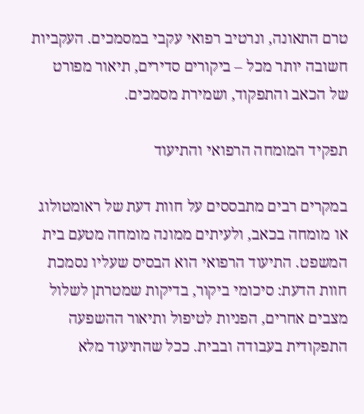טרם התאונה, ונרטיב רפואי עקבי במסמכים. העקביות חשובה יותר מכל – ביקורים סדירים, תיאור מפורט של הכאב והתפקוד, ושמירת מסמכים.

תפקיד המומחה הרפואי והתיעוד

במקרים רבים מתבססים על חוות דעת של ראומטולוג או מומחה בכאב, ולעיתים ממונה מומחה מטעם בית המשפט. התיעוד הרפואי הוא הבסיס שעליו נסמכת חוות הדעת: סיכומי ביקור, בדיקות שמטרתן לשלול מצבים אחרים, הפניות לטיפול ותיאור ההשפעה התפקודית בעבודה ובבית. ככל שהתיעוד מלא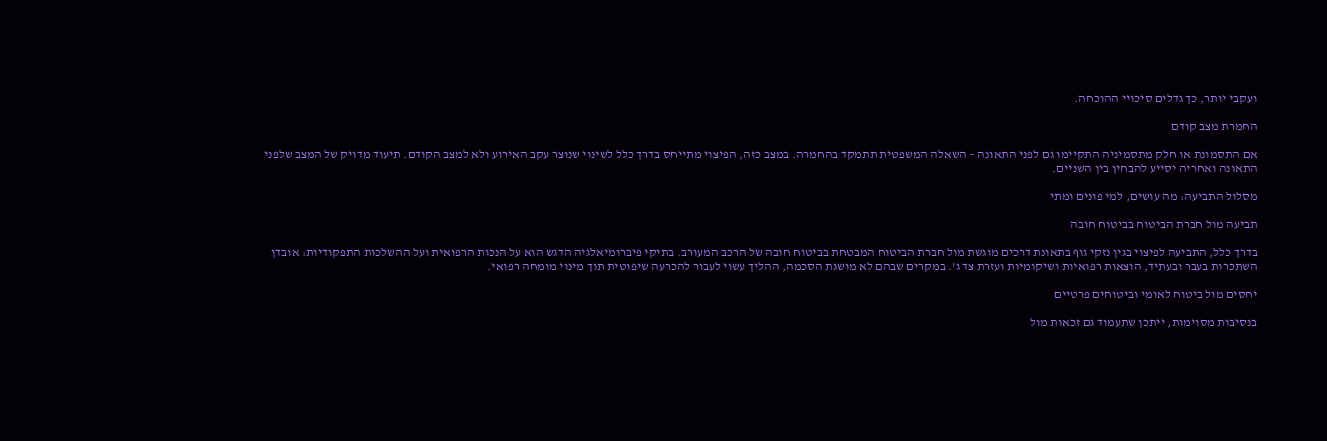ועקבי יותר, כך גדלים סיכויי ההוכחה.

החמרת מצב קודם

אם התסמונת או חלק מתסמיניה התקיימו גם לפני התאונה – השאלה המשפטית תתמקד בהחמרה. במצב כזה, הפיצוי מתייחס בדרך כלל לשינוי שנוצר עקב האירוע ולא למצב הקודם. תיעוד מדויק של המצב שלפני התאונה ואחריה יסייע להבחין בין השניים.

מסלול התביעה: מה עושים, למי פונים ומתי

תביעה מול חברת הביטוח בביטוח חובה

בדרך כלל, התביעה לפיצוי בגין נזקי גוף בתאונת דרכים מוגשת מול חברת הביטוח המבטחת בביטוח חובה של הרכב המעורב. בתיקי פיברומיאלגיה הדגש הוא על הנכות הרפואית ועל ההשלכות התפקודיות: אובדן השתכרות בעבר ובעתיד, הוצאות רפואיות ושיקומיות ועזרת צד ג'. במקרים שבהם לא מושגת הסכמה, ההליך עשוי לעבור להכרעה שיפוטית תוך מינוי מומחה רפואי.

יחסים מול ביטוח לאומי וביטוחים פרטיים

בנסיבות מסוימות, ייתכן שתעמוד גם זכאות מול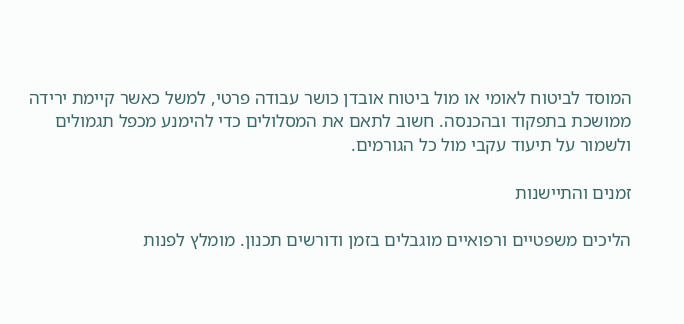המוסד לביטוח לאומי או מול ביטוח אובדן כושר עבודה פרטי, למשל כאשר קיימת ירידה ממושכת בתפקוד ובהכנסה. חשוב לתאם את המסלולים כדי להימנע מכפל תגמולים ולשמור על תיעוד עקבי מול כל הגורמים.

זמנים והתיישנות

הליכים משפטיים ורפואיים מוגבלים בזמן ודורשים תכנון. מומלץ לפנות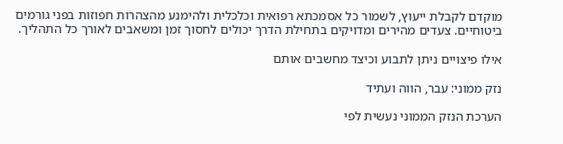מוקדם לקבלת ייעוץ, לשמור כל אסמכתא רפואית וכלכלית ולהימנע מהצהרות חפוזות בפני גורמים ביטוחיים. צעדים מהירים ומדויקים בתחילת הדרך יכולים לחסוך זמן ומשאבים לאורך כל התהליך.

אילו פיצויים ניתן לתבוע וכיצד מחשבים אותם

נזק ממוני: עבר, הווה ועתיד

הערכת הנזק הממוני נעשית לפי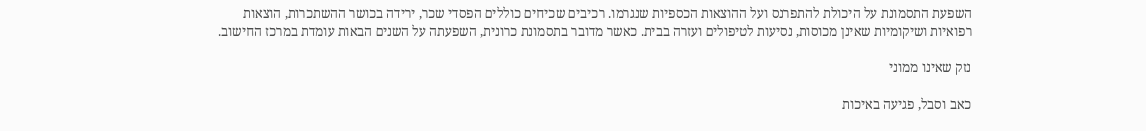השפעת התסמונת על היכולת להתפרנס ועל ההוצאות הכספיות שנגרמו. רכיבים שכיחים כוללים הפסדי שכר, ירידה בכושר ההשתכרות, הוצאות רפואיות ושיקומיות שאינן מכוסות, נסיעות לטיפולים ועזרה בבית. כאשר מדובר בתסמונת כרונית, השפעתה על השנים הבאות עומדת במרכז החישוב.

נזק שאינו ממוני

כאב וסבל, פגיעה באיכות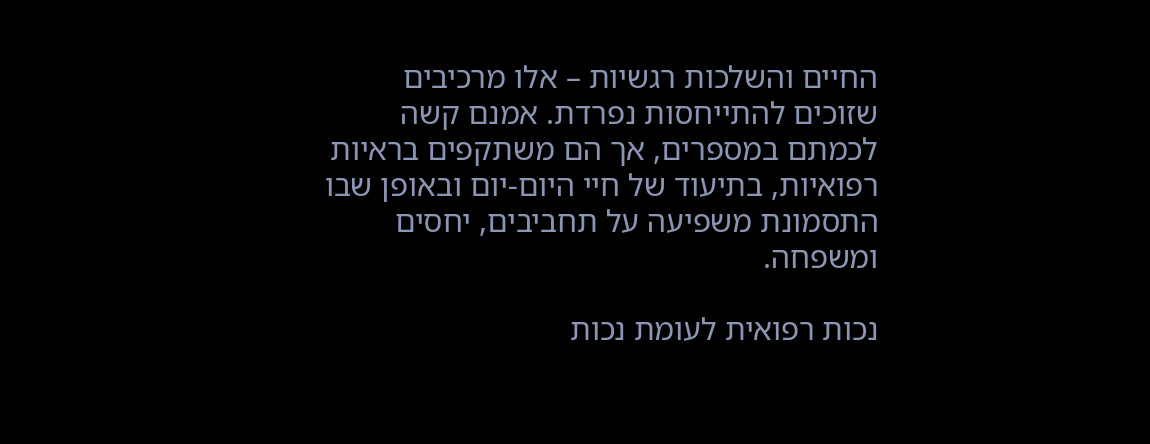החיים והשלכות רגשיות – אלו מרכיבים שזוכים להתייחסות נפרדת. אמנם קשה לכמתם במספרים, אך הם משתקפים בראיות רפואיות, בתיעוד של חיי היום-יום ובאופן שבו התסמונת משפיעה על תחביבים, יחסים ומשפחה.

נכות רפואית לעומת נכות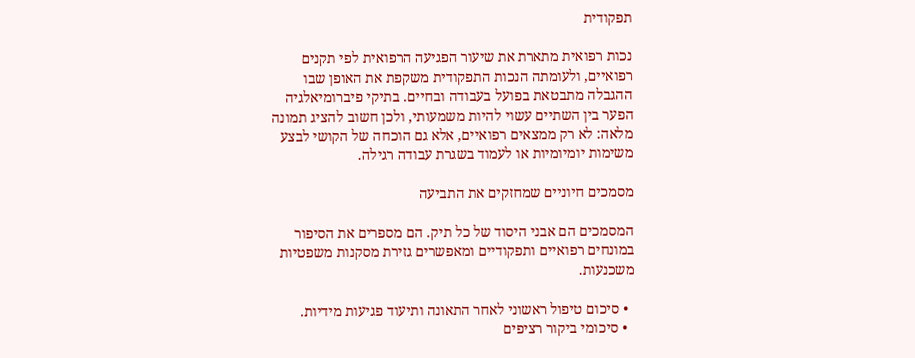תפקודית

נכות רפואית מתארת את שיעור הפגיעה הרפואית לפי תקנים רפואיים, ולעומתה הנכות התפקודית משקפת את האופן שבו ההגבלה מתבטאת בפועל בעבודה ובחיים. בתיקי פיברומיאלגיה הפער בין השתיים עשוי להיות משמעותי, ולכן חשוב להציג תמונה מלאה: לא רק ממצאים רפואיים, אלא גם הוכחה של הקושי לבצע משימות יומיומיות או לעמוד בשגרת עבודה רגילה.

מסמכים חיוניים שמחזקים את התביעה

המסמכים הם אבני היסוד של כל תיק. הם מספרים את הסיפור במונחים רפואיים ותפקודיים ומאפשרים גזירת מסקנות משפטיות משכנעות.

  • סיכום טיפול ראשוני לאחר התאונה ותיעוד פגיעות מידיות.
  • סיכומי ביקור רציפים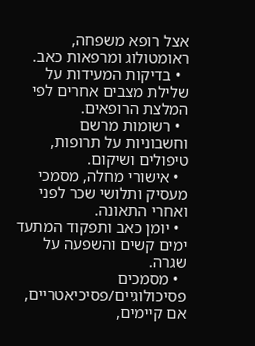אצל רופא משפחה, ראומטולוג ומרפאות כאב.
  • בדיקות המעידות על שלילת מצבים אחרים לפי המלצת הרופאים.
  • רשומות מרשם וחשבוניות על תרופות, טיפולים ושיקום.
  • אישורי מחלה, מסמכי מעסיק ותלושי שכר לפני ואחרי התאונה.
  • יומן כאב ותפקוד המתעד ימים קשים והשפעה על שגרה.
  • מסמכים פסיכולוגיים/פסיכיאטריים, אם קיימים,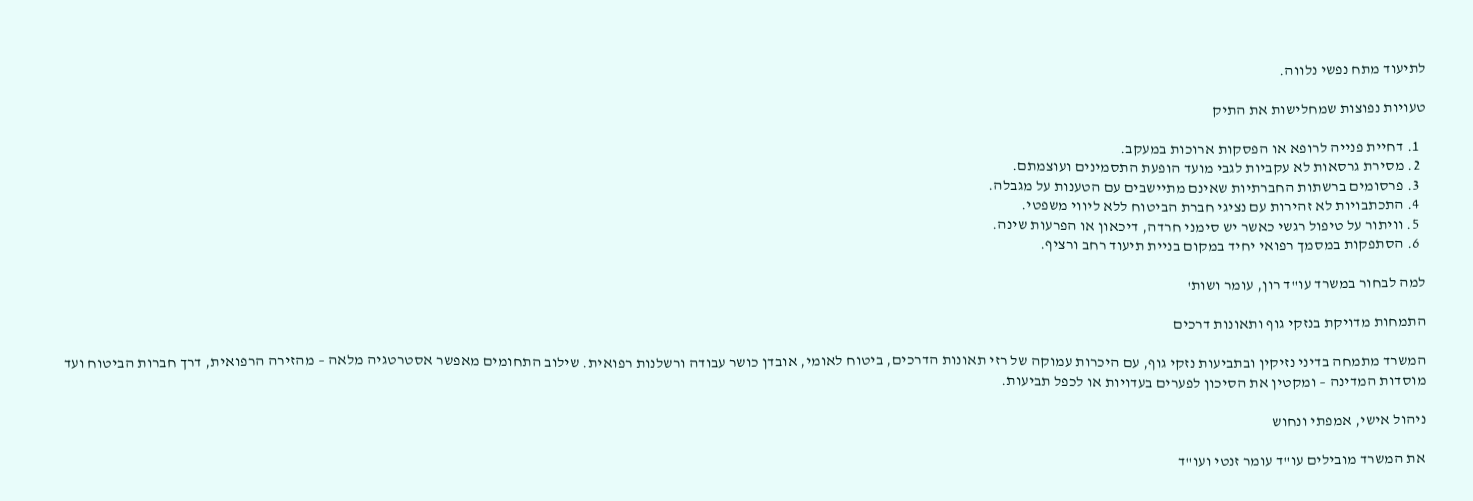לתיעוד מתח נפשי נלווה.

טעויות נפוצות שמחלישות את התיק

  1. דחיית פנייה לרופא או הפסקות ארוכות במעקב.
  2. מסירת גרסאות לא עקביות לגבי מועד הופעת התסמינים ועוצמתם.
  3. פרסומים ברשתות החברתיות שאינם מתיישבים עם הטענות על מגבלה.
  4. התכתבויות לא זהירות עם נציגי חברת הביטוח ללא ליווי משפטי.
  5. וויתור על טיפול רגשי כאשר יש סימני חרדה, דיכאון או הפרעות שינה.
  6. הסתפקות במסמך רפואי יחיד במקום בניית תיעוד רחב ורציף.

למה לבחור במשרד עו"ד רון, עומר ושות'

התמחות מדויקת בנזקי גוף ותאונות דרכים

המשרד מתמחה בדיני נזיקין ובתביעות נזקי גוף, עם היכרות עמוקה של רזי תאונות הדרכים, ביטוח לאומי, אובדן כושר עבודה ורשלנות רפואית. שילוב התחומים מאפשר אסטרטגיה מלאה – מהזירה הרפואית, דרך חברות הביטוח ועד מוסדות המדינה – ומקטין את הסיכון לפערים בעדויות או לכפל תביעות.

ניהול אישי, אמפתי ונחוש

את המשרד מובילים עו"ד עומר זנטי ועו"ד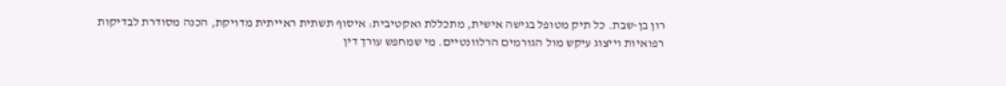רון בן-שבת. כל תיק מטופל בגישה אישית, מתכללת ואקטיבית: איסוף תשתית ראייתית מדויקת, הכנה מסודרת לבדיקות רפואיות וייצוג עיקש מול הגורמים הרלוונטיים. מי שמחפש עורך דין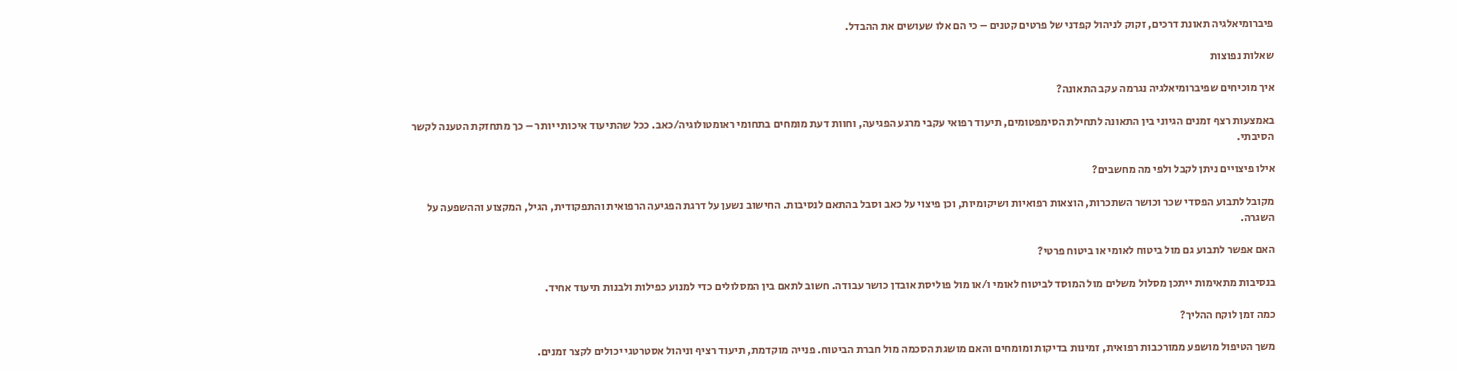פיברומיאלגיה תאונת דרכים, זקוק לניהול קפדני של פרטים קטנים – כי הם אלו שעושים את ההבדל.

שאלות נפוצות

איך מוכיחים שפיברומיאלגיה נגרמה עקב התאונה?

באמצעות רצף זמנים הגיוני בין התאונה לתחילת הסימפטומים, תיעוד רפואי עקבי מרגע הפגיעה, וחוות דעת מומחים בתחומי ראומטולוגיה/כאב. ככל שהתיעוד איכותי יותר – כך מתחזקת הטענה לקשר הסיבתי.

אילו פיצויים ניתן לקבל ולפי מה מחשבים?

מקובל לתבוע הפסדי שכר וכושר השתכרות, הוצאות רפואיות ושיקומיות, וכן פיצוי על כאב וסבל בהתאם לנסיבות. החישוב נשען על דרגת הפגיעה הרפואית והתפקודית, הגיל, המקצוע וההשפעה על השגרה.

האם אפשר לתבוע גם מול ביטוח לאומי או ביטוח פרטי?

בנסיבות מתאימות ייתכן מסלול משלים מול המוסד לביטוח לאומי ו/או מול פוליסת אובדן כושר עבודה. חשוב לתאם בין המסלולים כדי למנוע כפילות ולבנות תיעוד אחיד.

כמה זמן לוקח ההליך?

משך הטיפול מושפע ממורכבות רפואית, זמינות בדיקות ומומחים והאם מושגת הסכמה מול חברת הביטוח. פנייה מוקדמת, תיעוד רציף וניהול אסטרטגי יכולים לקצר זמנים.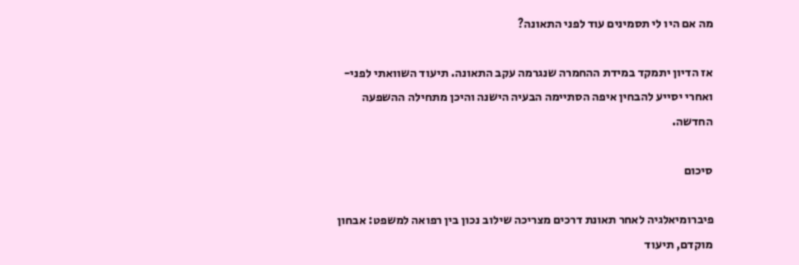מה אם היו לי תסמינים עוד לפני התאונה?

אז הדיון יתמקד במידת ההחמרה שנגרמה עקב התאונה. תיעוד השוואתי לפני-ואחרי יסייע להבחין איפה הסתיימה הבעיה הישנה והיכן מתחילה ההשפעה החדשה.

סיכום

פיברומיאלגיה לאחר תאונת דרכים מצריכה שילוב נכון בין רפואה למשפט: אבחון מוקדם, תיעוד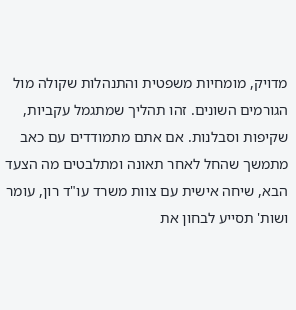מדויק, מומחיות משפטית והתנהלות שקולה מול הגורמים השונים. זהו תהליך שמתגמל עקביות, שקיפות וסבלנות. אם אתם מתמודדים עם כאב מתמשך שהחל לאחר תאונה ומתלבטים מה הצעד הבא, שיחה אישית עם צוות משרד עו"ד רון, עומר ושות' תסייע לבחון את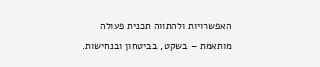האפשרויות ולהתווה תכנית פעולה מותאמת – בשקט, בביטחון ובנחישות.